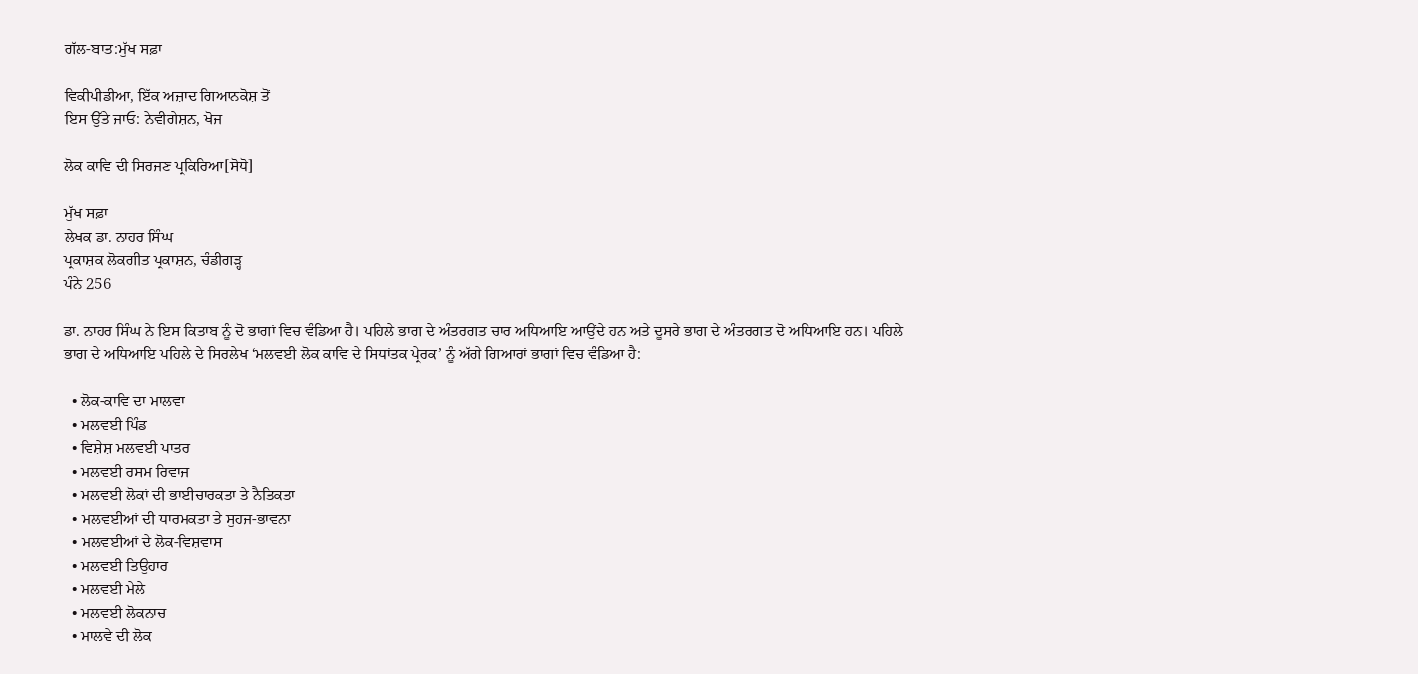ਗੱਲ-ਬਾਤ:ਮੁੱਖ ਸਫ਼ਾ

ਵਿਕੀਪੀਡੀਆ, ਇੱਕ ਅਜ਼ਾਦ ਗਿਆਨਕੋਸ਼ ਤੋਂ
ਇਸ ਉੱਤੇ ਜਾਓ: ਨੇਵੀਗੇਸ਼ਨ, ਖੋਜ

ਲੋਕ ਕਾਵਿ ਦੀ ਸਿਰਜਣ ਪ੍ਰਕਿਰਿਆ[ਸੋਧੋ]

ਮੁੱਖ ਸਫ਼ਾ
ਲੇਖਕ ਡਾ. ਨਾਹਰ ਸਿੰਘ
ਪ੍ਰਕਾਸ਼ਕ ਲੋਕਗੀਤ ਪ੍ਰਕਾਸ਼ਨ, ਚੰਡੀਗੜ੍ਹ
ਪੰਨੇ 256

ਡਾ. ਨਾਹਰ ਸਿੰਘ ਨੇ ਇਸ ਕਿਤਾਬ ਨੂੰ ਦੋ ਭਾਗਾਂ ਵਿਚ ਵੰਡਿਆ ਹੈ। ਪਹਿਲੇ ਭਾਗ ਦੇ ਅੰਤਰਗਤ ਚਾਰ ਅਧਿਆਇ ਆਉਂਦੇ ਹਨ ਅਤੇ ਦੂਸਰੇ ਭਾਗ ਦੇ ਅੰਤਰਗਤ ਦੋ ਅਧਿਆਇ ਹਨ। ਪਹਿਲੇ ਭਾਗ ਦੇ ਅਧਿਆਇ ਪਹਿਲੇ ਦੇ ਸਿਰਲੇਖ ‘ਮਲਵਈ ਲੋਕ ਕਾਵਿ ਦੇ ਸਿਧਾਂਤਕ ਪ੍ਰੇਰਕ’ ਨੂੰ ਅੱਗੇ ਗਿਆਰਾਂ ਭਾਗਾਂ ਵਿਚ ਵੰਡਿਆ ਹੈ:

  • ਲੋਕ-ਕਾਵਿ ਦਾ ਮਾਲਵਾ
  • ਮਲਵਈ ਪਿੰਡ
  • ਵਿਸ਼ੇਸ਼ ਮਲਵਈ ਪਾਤਰ
  • ਮਲਵਈ ਰਸਮ ਰਿਵਾਜ
  • ਮਲਵਈ ਲੋਕਾਂ ਦੀ ਭਾਈਚਾਰਕਤਾ ਤੇ ਨੈਤਿਕਤਾ
  • ਮਲਵਈਆਂ ਦੀ ਧਾਰਮਕਤਾ ਤੇ ਸੁਹਜ-ਭਾਵਨਾ
  • ਮਲਵਈਆਂ ਦੇ ਲੋਕ-ਵਿਸ਼ਵਾਸ
  • ਮਲਵਈ ਤਿਉਹਾਰ
  • ਮਲਵਈ ਮੇਲੇ
  • ਮਲਵਈ ਲੋਕਨਾਚ
  • ਮਾਲਵੇ ਦੀ ਲੋਕ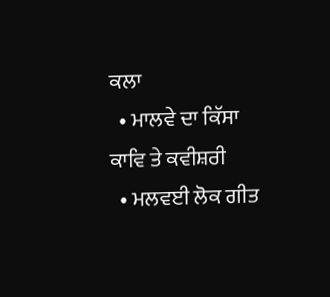ਕਲਾ
  • ਮਾਲਵੇ ਦਾ ਕਿੱਸਾ ਕਾਵਿ ਤੇ ਕਵੀਸ਼ਰੀ
  • ਮਲਵਈ ਲੋਕ ਗੀਤ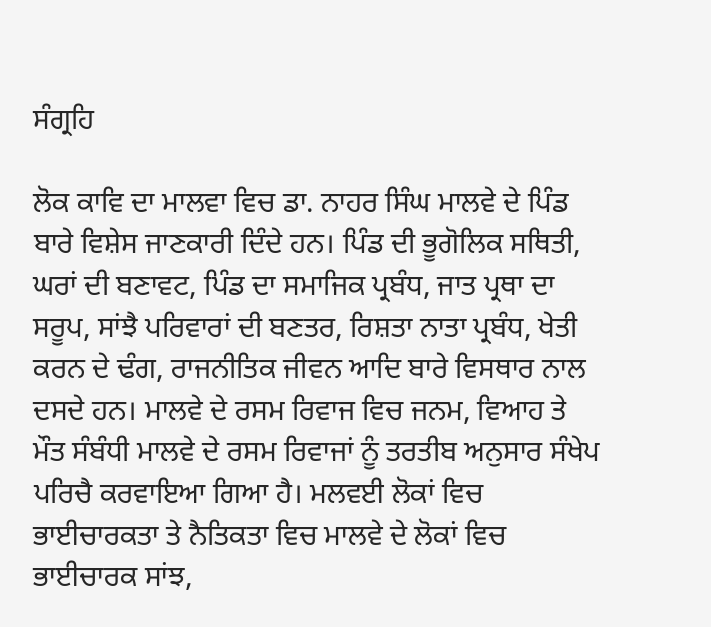ਸੰਗ੍ਰਹਿ

ਲੋਕ ਕਾਵਿ ਦਾ ਮਾਲਵਾ ਵਿਚ ਡਾ. ਨਾਹਰ ਸਿੰਘ ਮਾਲਵੇ ਦੇ ਪਿੰਡ ਬਾਰੇ ਵਿਸ਼ੇਸ ਜਾਣਕਾਰੀ ਦਿੰਦੇ ਹਨ। ਪਿੰਡ ਦੀ ਭੂਗੋਲਿਕ ਸਥਿਤੀ, ਘਰਾਂ ਦੀ ਬਣਾਵਟ, ਪਿੰਡ ਦਾ ਸਮਾਜਿਕ ਪ੍ਰਬੰਧ, ਜਾਤ ਪ੍ਰਥਾ ਦਾ ਸਰੂਪ, ਸਾਂਝੈ ਪਰਿਵਾਰਾਂ ਦੀ ਬਣਤਰ, ਰਿਸ਼ਤਾ ਨਾਤਾ ਪ੍ਰਬੰਧ, ਖੇਤੀ ਕਰਨ ਦੇ ਢੰਗ, ਰਾਜਨੀਤਿਕ ਜੀਵਨ ਆਦਿ ਬਾਰੇ ਵਿਸਥਾਰ ਨਾਲ ਦਸਦੇ ਹਨ। ਮਾਲਵੇ ਦੇ ਰਸਮ ਰਿਵਾਜ ਵਿਚ ਜਨਮ, ਵਿਆਹ ਤੇ ਮੌਤ ਸੰਬੰਧੀ ਮਾਲਵੇ ਦੇ ਰਸਮ ਰਿਵਾਜਾਂ ਨੂੰ ਤਰਤੀਬ ਅਨੁਸਾਰ ਸੰਖੇਪ ਪਰਿਚੈ ਕਰਵਾਇਆ ਗਿਆ ਹੈ। ਮਲਵਈ ਲੋਕਾਂ ਵਿਚ ਭਾਈਚਾਰਕਤਾ ਤੇ ਨੈਤਿਕਤਾ ਵਿਚ ਮਾਲਵੇ ਦੇ ਲੋਕਾਂ ਵਿਚ ਭਾਈਚਾਰਕ ਸਾਂਝ,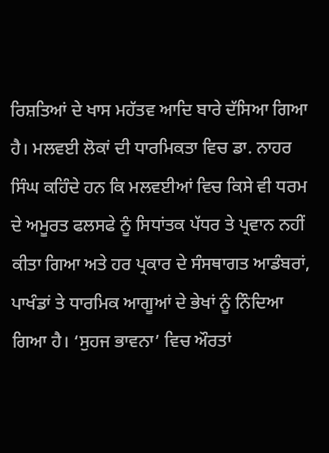ਰਿਸ਼ਤਿਆਂ ਦੇ ਖਾਸ ਮਹੱਤਵ ਆਦਿ ਬਾਰੇ ਦੱਸਿਆ ਗਿਆ ਹੈ। ਮਲਵਈ ਲੋਕਾਂ ਦੀ ਧਾਰਮਿਕਤਾ ਵਿਚ ਡਾ. ਨਾਹਰ ਸਿੰਘ ਕਹਿੰਦੇ ਹਨ ਕਿ ਮਲਵਈਆਂ ਵਿਚ ਕਿਸੇ ਵੀ ਧਰਮ ਦੇ ਅਮੂਰਤ ਫਲਸਫੇ ਨੂੰ ਸਿਧਾਂਤਕ ਪੱਧਰ ਤੇ ਪ੍ਰਵਾਨ ਨਹੀਂ ਕੀਤਾ ਗਿਆ ਅਤੇ ਹਰ ਪ੍ਰਕਾਰ ਦੇ ਸੰਸਥਾਗਤ ਆਡੰਬਰਾਂ, ਪਾਖੰਡਾਂ ਤੇ ਧਾਰਮਿਕ ਆਗੂਆਂ ਦੇ ਭੇਖਾਂ ਨੂੰ ਨਿੰਦਿਆ ਗਿਆ ਹੈ। ‘ਸੁਹਜ ਭਾਵਨਾ’ ਵਿਚ ਔਰਤਾਂ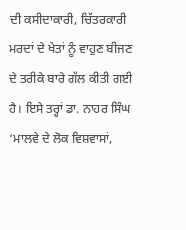ਦੀ ਕਸੀਦਾਕਾਰੀ, ਚਿੱਤਰਕਾਰੀ ਮਰਦਾਂ ਦੇ ਖੇਤਾਂ ਨੂੰ ਵਾਹੁਣ ਬੀਜਣ ਦੇ ਤਰੀਕੇ ਬਾਰੇ ਗੱਲ ਕੀਤੀ ਗਈ ਹੈ। ਇਸੇ ਤਰ੍ਹਾਂ ਡਾ. ਨਾਹਰ ਸਿੰਘ ‘ਮਾਲਵੇ ਦੇ ਲੋਕ ਵਿਸ਼ਵਾਸਾਂ,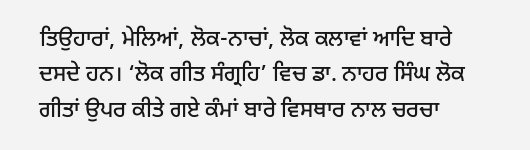ਤਿਉਹਾਰਾਂ, ਮੇਲਿਆਂ, ਲੋਕ-ਨਾਚਾਂ, ਲੋਕ ਕਲਾਵਾਂ ਆਦਿ ਬਾਰੇ ਦਸਦੇ ਹਨ। ‘ਲੋਕ ਗੀਤ ਸੰਗ੍ਰਹਿ’ ਵਿਚ ਡਾ. ਨਾਹਰ ਸਿੰਘ ਲੋਕ ਗੀਤਾਂ ਉਪਰ ਕੀਤੇ ਗਏ ਕੰਮਾਂ ਬਾਰੇ ਵਿਸਥਾਰ ਨਾਲ ਚਰਚਾ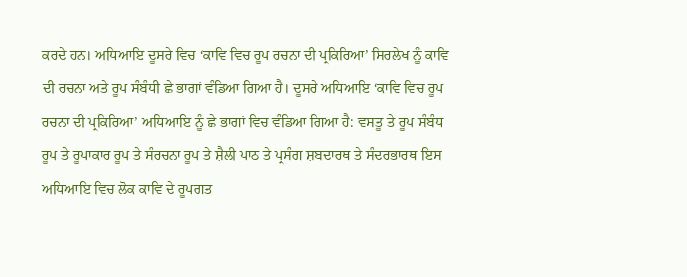ਕਰਦੇ ਹਨ। ਅਧਿਆਇ ਦੂਸਰੇ ਵਿਚ ‘ਕਾਵਿ ਵਿਚ ਰੂਪ ਰਚਨਾ ਦੀ ਪ੍ਰਕਿਰਿਆ’ ਸਿਰਲੇਖ ਨੂੰ ਕਾਵਿ ਦੀ ਰਚਨਾ ਅਤੇ ਰੂਪ ਸੰਬੰਧੀ ਛੇ ਭਾਗਾਂ ਵੰਡਿਆ ਗਿਆ ਹੈ। ਦੂਸਰੇ ਅਧਿਆਇ ‘ਕਾਵਿ ਵਿਚ ਰੂਪ ਰਚਨਾ ਦੀ ਪ੍ਰਕਿਰਿਆ’ ਅਧਿਆਇ ਨੂੰ ਛੇ ਭਾਗਾਂ ਵਿਚ ਵੰਡਿਆ ਗਿਆ ਹੈ: ਵਸਤੂ ਤੇ ਰੂਪ ਸੰਬੰਧ ਰੂਪ ਤੇ ਰੂਪਾਕਾਰ ਰੂਪ ਤੇ ਸੰਰਚਨਾ ਰੂਪ ਤੇ ਸ਼ੈਲੀ ਪਾਠ ਤੇ ਪ੍ਰਸੰਗ ਸ਼ਬਦਾਰਥ ਤੇ ਸੰਦਰਭਾਰਥ ਇਸ ਅਧਿਆਇ ਵਿਚ ਲੋਕ ਕਾਵਿ ਦੇ ਰੂਪਗਤ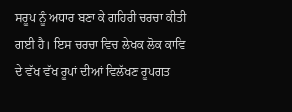ਸਰੂਪ ਨੂੰ ਅਧਾਰ ਬਣਾ ਕੇ ਗਹਿਰੀ ਚਰਚਾ ਕੀਤੀ ਗਈ ਹੈ। ਇਸ ਚਰਚਾ ਵਿਚ ਲੇਖਕ ਲੋਕ ਕਾਵਿ ਦੇ ਵੱਖ ਵੱਖ ਰੂਪਾਂ ਦੀਆਂ ਵਿਲੱਖਣ ਰੂਪਗਤ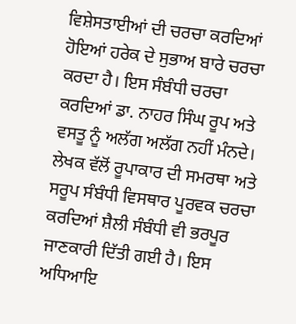ਵਿਸ਼ੇਸਤਾਈਆਂ ਦੀ ਚਰਚਾ ਕਰਦਿਆਂ ਹੋਇਆਂ ਹਰੇਕ ਦੇ ਸੁਭਾਅ ਬਾਰੇ ਚਰਚਾ ਕਰਦਾ ਹੈ। ਇਸ ਸੰਬੰਧੀ ਚਰਚਾ ਕਰਦਿਆਂ ਡਾ. ਨਾਹਰ ਸਿੰਘ ਰੂਪ ਅਤੇ ਵਸਤੂ ਨੂੰ ਅਲੱਗ ਅਲੱਗ ਨਹੀਂ ਮੰਨਦੇ। ਲੇਖਕ ਵੱਲੋਂ ਰੂਪਾਕਾਰ ਦੀ ਸਮਰਥਾ ਅਤੇ ਸਰੂਪ ਸੰਬੰਧੀ ਵਿਸਥਾਰ ਪੂਰਵਕ ਚਰਚਾ ਕਰਦਿਆਂ ਸ਼ੈਲੀ ਸੰਬੰਧੀ ਵੀ ਭਰਪੂਰ ਜਾਣਕਾਰੀ ਦਿੱਤੀ ਗਈ ਹੈ। ਇਸ ਅਧਿਆਇ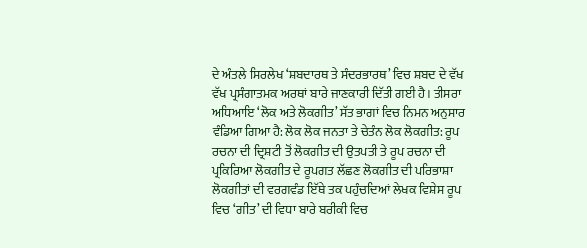ਦੇ ਅੰਤਲੇ ਸਿਰਲੇਖ ‘ਸ਼ਬਦਾਰਥ ਤੇ ਸੰਦਰਭਾਰਥ’ ਵਿਚ ਸ਼ਬਦ ਦੇ ਵੱਖ ਵੱਖ ਪ੍ਰਸੰਗਾਤਮਕ ਅਰਥਾਂ ਬਾਰੇ ਜਾਣਕਾਰੀ ਦਿੱਤੀ ਗਈ ਹੈ। ਤੀਸਰਾ ਅਧਿਆਇ ‘ਲੋਕ ਅਤੇ ਲੋਕਗੀਤ’ ਸੱਤ ਭਾਗਾਂ ਵਿਚ ਨਿਮਨ ਅਨੁਸਾਰ ਵੰਡਿਆ ਗਿਆ ਹੈ: ਲੋਕ ਲੋਕ ਜਨਤਾ ਤੇ ਚੇਤੰਨ ਲੋਕ ਲੋਕਗੀਤ: ਰੂਪ ਰਚਨਾ ਦੀ ਦ੍ਰਿਸ਼ਟੀ ਤੋਂ ਲੋਕਗੀਤ ਦੀ ਉਤਪਤੀ ਤੇ ਰੂਪ ਰਚਨਾ ਦੀ ਪ੍ਰਕਿਰਿਆ ਲੋਕਗੀਤ ਦੇ ਰੂਪਗਤ ਲੱਛਣ ਲੋਕਗੀਤ ਦੀ ਪਰਿਭਾਸ਼ਾ ਲੋਕਗੀਤਾਂ ਦੀ ਵਰਗਵੰਡ ਇੱਥੇ ਤਕ ਪਹੁੰਚਦਿਆਂ ਲੇਖਕ ਵਿਸ਼ੇਸ ਰੂਪ ਵਿਚ ‘ਗੀਤ’ ਦੀ ਵਿਧਾ ਬਾਰੇ ਬਰੀਕੀ ਵਿਚ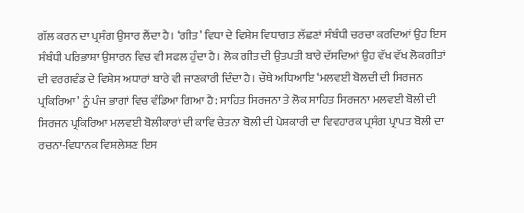ਗੱਲ ਕਰਨ ਦਾ ਪ੍ਰਸੰਗ ਉਸਾਰ ਲੈਂਦਾ ਹੈ। ‘ਗੀਤ’ ਵਿਧਾ ਦੇ ਵਿਸ਼ੇਸ ਵਿਧਾਗਤ ਲੱਛਣਾਂ ਸੰਬੰਧੀ ਚਰਚਾ ਕਰਦਿਆਂ ਉਹ ਇਸ ਸੰਬੰਧੀ ਪਰਿਭਾਸ਼ਾ ਉਸਾਰਨ ਵਿਚ ਵੀ ਸਫਲ ਹੁੰਦਾ ਹੈ। ਲੋਕ ਗੀਤ ਦੀ ਉਤਪਤੀ ਬਾਰੇ ਦੱਸਦਿਆਂ ਉਹ ਵੱਖ ਵੱਖ ਲੋਕਗੀਤਾਂ ਦੀ ਵਰਗਵੰਡ ਦੇ ਵਿਸ਼ੇਸ ਅਧਾਰਾਂ ਬਾਰੇ ਵੀ ਜਾਣਕਾਰੀ ਦਿੰਦਾ ਹੈ। ਚੌਥੇ ਅਧਿਆਇ ‘ਮਲਵਈ ਬੋਲਦੀ ਦੀ ਸਿਰਜਨ ਪ੍ਰਕਿਰਿਆ’ ਨੂੰ ਪੰਜ ਭਾਗਾਂ ਵਿਚ ਵੰਡਿਆ ਗਿਆ ਹੈ: ਸਾਹਿਤ ਸਿਰਜਨਾ ਤੇ ਲੋਕ ਸਾਹਿਤ ਸਿਰਜਨਾ ਮਲਵਈ ਬੋਲੀ ਦੀ ਸਿਰਜਨ ਪ੍ਰਕਿਰਿਆ ਮਲਵਈ ਬੋਲੀਕਾਰਾਂ ਦੀ ਕਾਵਿ ਚੇਤਨਾ ਬੋਲੀ ਦੀ ਪੇਸ਼ਕਾਰੀ ਦਾ ਵਿਵਹਾਰਕ ਪ੍ਰਸੰਗ ਪ੍ਰਾਪਤ ਬੋਲੀ ਦਾ ਰਚਨਾ-ਵਿਧਾਨਕ ਵਿਸ਼ਲੇਸ਼ਣ ਇਸ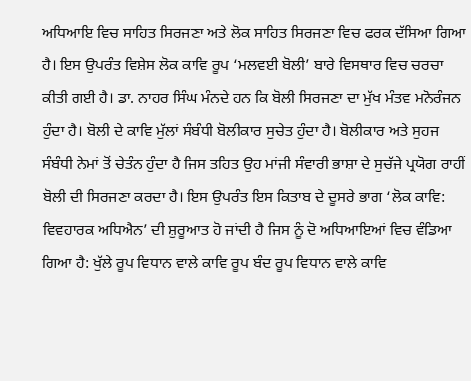ਅਧਿਆਇ ਵਿਚ ਸਾਹਿਤ ਸਿਰਜਣਾ ਅਤੇ ਲੋਕ ਸਾਹਿਤ ਸਿਰਜਣਾ ਵਿਚ ਫਰਕ ਦੱਸਿਆ ਗਿਆ ਹੈ। ਇਸ ਉਪਰੰਤ ਵਿਸ਼ੇਸ ਲੋਕ ਕਾਵਿ ਰੂਪ ‘ਮਲਵਈ ਬੋਲੀ’ ਬਾਰੇ ਵਿਸਥਾਰ ਵਿਚ ਚਰਚਾ ਕੀਤੀ ਗਈ ਹੈ। ਡਾ. ਨਾਹਰ ਸਿੰਘ ਮੰਨਦੇ ਹਨ ਕਿ ਬੋਲੀ ਸਿਰਜਣਾ ਦਾ ਮੁੱਖ ਮੰਤਵ ਮਨੋਰੰਜਨ ਹੁੰਦਾ ਹੈ। ਬੋਲੀ ਦੇ ਕਾਵਿ ਮੁੱਲਾਂ ਸੰਬੰਧੀ ਬੋਲੀਕਾਰ ਸੁਚੇਤ ਹੁੰਦਾ ਹੈ। ਬੋਲੀਕਾਰ ਅਤੇ ਸੁਹਜ ਸੰਬੰਧੀ ਨੇਮਾਂ ਤੋਂ ਚੇਤੰਨ ਹੁੰਦਾ ਹੈ ਜਿਸ ਤਹਿਤ ਉਹ ਮਾਂਜੀ ਸੰਵਾਰੀ ਭਾਸ਼ਾ ਦੇ ਸੁਚੱਜੇ ਪ੍ਰਯੋਗ ਰਾਹੀਂ ਬੋਲੀ ਦੀ ਸਿਰਜਣਾ ਕਰਦਾ ਹੈ। ਇਸ ਉਪਰੰਤ ਇਸ ਕਿਤਾਬ ਦੇ ਦੂਸਰੇ ਭਾਗ ‘ਲੋਕ ਕਾਵਿ: ਵਿਵਹਾਰਕ ਅਧਿਐਨ’ ਦੀ ਸ਼ੁਰੂਆਤ ਹੋ ਜਾਂਦੀ ਹੈ ਜਿਸ ਨੂੰ ਦੋ ਅਧਿਆਇਆਂ ਵਿਚ ਵੰਡਿਆ ਗਿਆ ਹੈ: ਖੁੱਲੇ ਰੂਪ ਵਿਧਾਨ ਵਾਲੇ ਕਾਵਿ ਰੂਪ ਬੰਦ ਰੂਪ ਵਿਧਾਨ ਵਾਲੇ ਕਾਵਿ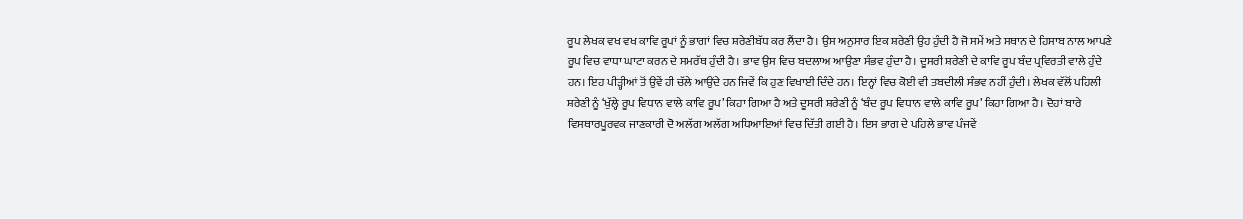ਰੂਪ ਲੇਖਕ ਵਖ ਵਖ ਕਾਵਿ ਰੂਪਾਂ ਨੂੰ ਭਾਗਾਂ ਵਿਚ ਸ਼ਰੇਣੀਬੱਧ ਕਰ ਲੈਂਦਾ ਹੈ। ਉਸ ਅਨੁਸਾਰ ਇਕ ਸ਼ਰੇਣੀ ਉਹ ਹੁੰਦੀ ਹੈ ਜੋ ਸਮੇਂ ਅਤੇ ਸਥਾਨ ਦੇ ਹਿਸਾਬ ਨਾਲ ਆਪਣੇ ਰੂਪ ਵਿਚ ਵਾਧਾ ਘਾਟਾ ਕਰਨ ਦੇ ਸਮਰੱਥ ਹੁੰਦੀ ਹੈ। ਭਾਵ ਉਸ ਵਿਚ ਬਦਲਾਅ ਆਉਣਾ ਸੰਭਵ ਹੁੰਦਾ ਹੈ। ਦੂਸਰੀ ਸ਼ਰੇਣੀ ਦੇ ਕਾਵਿ ਰੂਪ ਬੰਦ ਪ੍ਰਵਿਰਤੀ ਵਾਲੇ ਹੁੰਦੇ ਹਨ। ਇਹ ਪੀੜ੍ਹੀਆਂ ਤੋਂ ਉਵੇਂ ਹੀ ਚੱਲੇ ਆਉਂਦੇ ਹਨ ਜਿਵੇਂ ਕਿ ਹੁਣ ਵਿਖਾਈ ਦਿੰਦੇ ਹਨ। ਇਨ੍ਹਾਂ ਵਿਚ ਕੋਈ ਵੀ ਤਬਦੀਲੀ ਸੰਭਵ ਨਹੀਂ ਹੁੰਦੀ। ਲੇਖਕ ਵੱਲੋਂ ਪਹਿਲੀ ਸ਼ਰੇਣੀ ਨੂੰ ‘ਖੁੱਲ੍ਹੇ ਰੂਪ ਵਿਧਾਨ ਵਾਲੇ ਕਾਵਿ ਰੂਪ’ ਕਿਹਾ ਗਿਆ ਹੈ ਅਤੇ ਦੂਸਰੀ ਸ਼ਰੇਣੀ ਨੂੰ ‘ਬੰਦ ਰੂਪ ਵਿਧਾਨ ਵਾਲੇ ਕਾਵਿ ਰੂਪ’ ਕਿਹਾ ਗਿਆ ਹੈ। ਦੋਹਾਂ ਬਾਰੇ ਵਿਸਥਾਰਪੂਰਵਕ ਜਾਣਕਾਰੀ ਦੋ ਅਲੱਗ ਅਲੱਗ ਅਧਿਆਇਆਂ ਵਿਚ ਦਿੱਤੀ ਗਈ ਹੈ। ਇਸ ਭਾਗ ਦੇ ਪਹਿਲੇ ਭਾਵ ਪੰਜਵੇਂ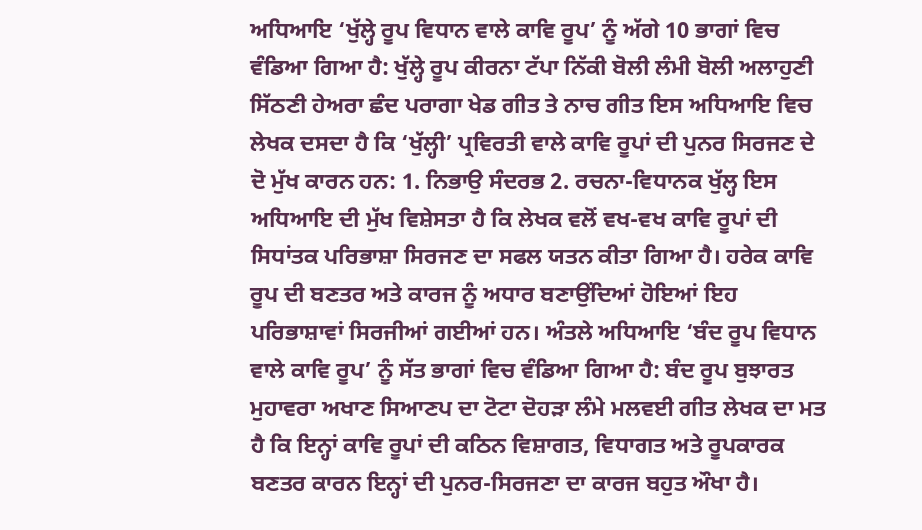ਅਧਿਆਇ ‘ਖੁੱਲ੍ਹੇ ਰੂਪ ਵਿਧਾਨ ਵਾਲੇ ਕਾਵਿ ਰੂਪ’ ਨੂੰ ਅੱਗੇ 10 ਭਾਗਾਂ ਵਿਚ ਵੰਡਿਆ ਗਿਆ ਹੈ: ਖੁੱਲ੍ਹੇ ਰੂਪ ਕੀਰਨਾ ਟੱਪਾ ਨਿੱਕੀ ਬੋਲੀ ਲੰਮੀ ਬੋਲੀ ਅਲਾਹੁਣੀ ਸਿੱਠਣੀ ਹੇਅਰਾ ਛੰਦ ਪਰਾਗਾ ਖੇਡ ਗੀਤ ਤੇ ਨਾਚ ਗੀਤ ਇਸ ਅਧਿਆਇ ਵਿਚ ਲੇਖਕ ਦਸਦਾ ਹੈ ਕਿ ‘ਖੁੱਲ੍ਹੀ’ ਪ੍ਰਵਿਰਤੀ ਵਾਲੇ ਕਾਵਿ ਰੂਪਾਂ ਦੀ ਪੁਨਰ ਸਿਰਜਣ ਦੇ ਦੋ ਮੁੱਖ ਕਾਰਨ ਹਨ: 1. ਨਿਭਾਉ ਸੰਦਰਭ 2. ਰਚਨਾ-ਵਿਧਾਨਕ ਖੁੱਲ੍ਹ ਇਸ ਅਧਿਆਇ ਦੀ ਮੁੱਖ ਵਿਸ਼ੇਸਤਾ ਹੈ ਕਿ ਲੇਖਕ ਵਲੋਂ ਵਖ-ਵਖ ਕਾਵਿ ਰੂਪਾਂ ਦੀ ਸਿਧਾਂਤਕ ਪਰਿਭਾਸ਼ਾ ਸਿਰਜਣ ਦਾ ਸਫਲ ਯਤਨ ਕੀਤਾ ਗਿਆ ਹੈ। ਹਰੇਕ ਕਾਵਿ ਰੂਪ ਦੀ ਬਣਤਰ ਅਤੇ ਕਾਰਜ ਨੂੰ ਅਧਾਰ ਬਣਾਉਂਦਿਆਂ ਹੋਇਆਂ ਇਹ ਪਰਿਭਾਸ਼ਾਵਾਂ ਸਿਰਜੀਆਂ ਗਈਆਂ ਹਨ। ਅੰਤਲੇ ਅਧਿਆਇ ‘ਬੰਦ ਰੂਪ ਵਿਧਾਨ ਵਾਲੇ ਕਾਵਿ ਰੂਪ’ ਨੂੰ ਸੱਤ ਭਾਗਾਂ ਵਿਚ ਵੰਡਿਆ ਗਿਆ ਹੈ: ਬੰਦ ਰੂਪ ਬੁਝਾਰਤ ਮੁਹਾਵਰਾ ਅਖਾਣ ਸਿਆਣਪ ਦਾ ਟੋਟਾ ਦੋਹੜਾ ਲੰਮੇ ਮਲਵਈ ਗੀਤ ਲੇਖਕ ਦਾ ਮਤ ਹੈ ਕਿ ਇਨ੍ਹਾਂ ਕਾਵਿ ਰੂਪਾਂ ਦੀ ਕਠਿਨ ਵਿਸ਼ਾਗਤ, ਵਿਧਾਗਤ ਅਤੇ ਰੂਪਕਾਰਕ ਬਣਤਰ ਕਾਰਨ ਇਨ੍ਹਾਂ ਦੀ ਪੁਨਰ-ਸਿਰਜਣਾ ਦਾ ਕਾਰਜ ਬਹੁਤ ਔਖਾ ਹੈ।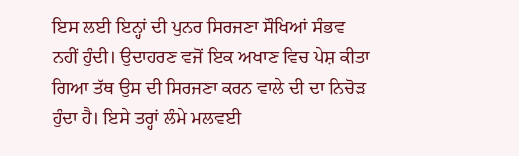ਇਸ ਲਈ ਇਨ੍ਹਾਂ ਦੀ ਪੁਨਰ ਸਿਰਜਣਾ ਸੌਖਿਆਂ ਸੰਭਵ ਨਹੀਂ ਹੁੰਦੀ। ਉਦਾਹਰਣ ਵਜੋਂ ਇਕ ਅਖਾਣ ਵਿਚ ਪੇਸ਼ ਕੀਤਾ ਗਿਆ ਤੱਥ ਉਸ ਦੀ ਸਿਰਜਣਾ ਕਰਨ ਵਾਲੇ ਦੀ ਦਾ ਨਿਚੋੜ ਹੁੰਦਾ ਹੈ। ਇਸੇ ਤਰ੍ਹਾਂ ਲੰਮੇ ਮਲਵਈ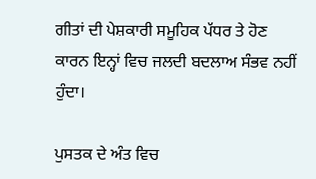ਗੀਤਾਂ ਦੀ ਪੇਸ਼ਕਾਰੀ ਸਮੂਹਿਕ ਪੱਧਰ ਤੇ ਹੋਣ ਕਾਰਨ ਇਨ੍ਹਾਂ ਵਿਚ ਜਲਦੀ ਬਦਲਾਅ ਸੰਭਵ ਨਹੀਂ ਹੁੰਦਾ।

ਪੁਸਤਕ ਦੇ ਅੰਤ ਵਿਚ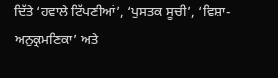ਦਿੱਤੇ ‘ਹਵਾਲੇ ਟਿੱਪਣੀਆਂ’, ‘ਪੁਸਤਕ ਸੂਚੀ’, ‘ਵਿਸ਼ਾ-ਅਨੁਕ੍ਰਮਣਿਕਾ’ ਅਤੇ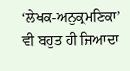‘ਲੇਖਕ-ਅਨੁਕ੍ਰਮਣਿਕਾ’ ਵੀ ਬਹੁਤ ਹੀ ਜਿਆਦਾ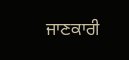ਜਾਣਕਾਰੀ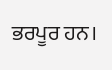ਭਰਪੂਰ ਹਨ।